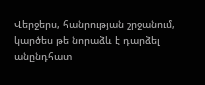Վերջերս, հանրության շրջանում, կարծես թե նորաձև է դարձել անընդհատ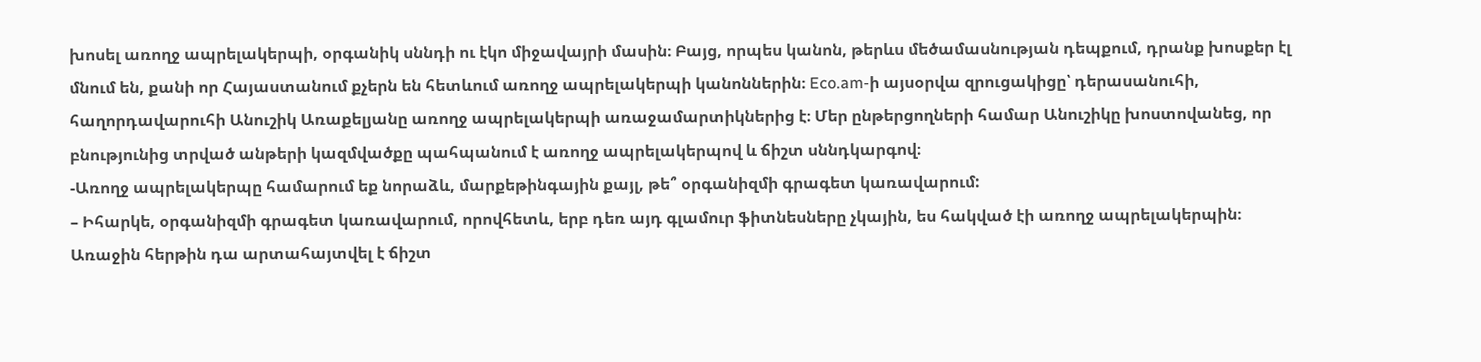խոսել առողջ ապրելակերպի, օրգանիկ սննդի ու էկո միջավայրի մասին։ Բայց, որպես կանոն, թերևս մեծամասնության դեպքում, դրանք խոսքեր էլ մնում են, քանի որ Հայաստանում քչերն են հետևում առողջ ապրելակերպի կանոններին։ Eco.am-ի այսօրվա զրուցակիցը՝ դերասանուհի, հաղորդավարուհի Անուշիկ Առաքելյանը առողջ ապրելակերպի առաջամարտիկներից է։ Մեր ընթերցողների համար Անուշիկը խոստովանեց, որ բնությունից տրված անթերի կազմվածքը պահպանում է առողջ ապրելակերպով և ճիշտ սննդկարգով։
-Առողջ ապրելակերպը համարում եք նորաձև, մարքեթինգային քայլ, թե՞ օրգանիզմի գրագետ կառավարում:
– Իհարկե, օրգանիզմի գրագետ կառավարում, որովհետև, երբ դեռ այդ գլամուր ֆիտնեսները չկային, ես հակված էի առողջ ապրելակերպին։ Առաջին հերթին դա արտահայտվել է ճիշտ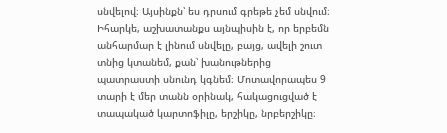սնվելով։ Այսինքն՝ ես դրսում գրեթե չեմ սնվում։ Իհարկե, աշխատանքս այնպիսին է, որ երբեմն անհարմար է լինում սնվելը, բայց, ավելի շուտ տնից կտանեմ, քան՝ խանութներից պատրաստի սնունդ կգնեմ։ Մոտավորապես 9 տարի է մեր տանն օրինակ, հակացուցված է տապակած կարտոֆիլը, երշիկը, նրբերշիկը։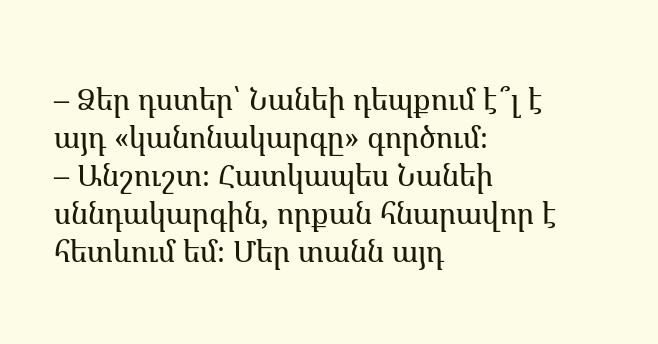– Ձեր դստեր՝ Նանեի դեպքում է՞լ է այդ «կանոնակարգը» գործում։
– Անշուշտ։ Հատկապես Նանեի սննդակարգին, որքան հնարավոր է հետևում եմ։ Մեր տանն այդ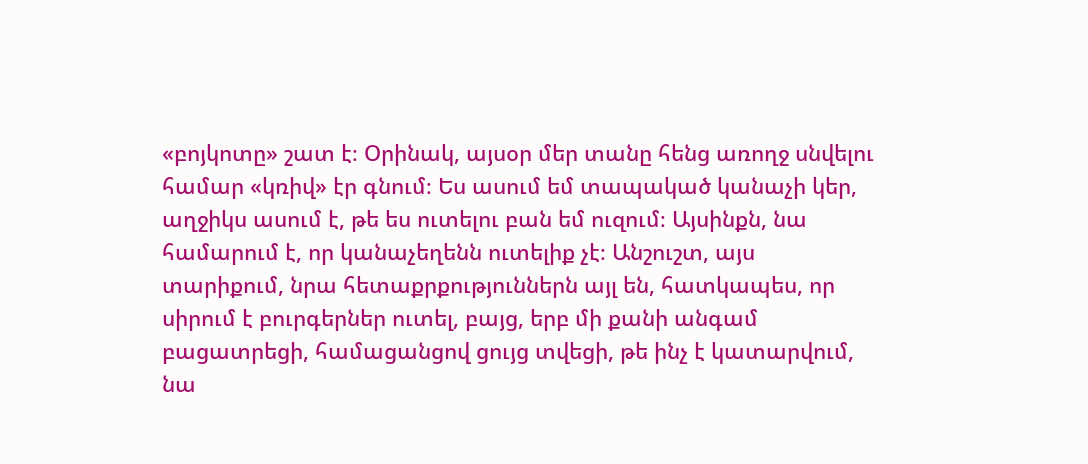«բոյկոտը» շատ է։ Օրինակ, այսօր մեր տանը հենց առողջ սնվելու համար «կռիվ» էր գնում։ Ես ասում եմ տապակած կանաչի կեր, աղջիկս ասում է, թե ես ուտելու բան եմ ուզում։ Այսինքն, նա համարում է, որ կանաչեղենն ուտելիք չէ։ Անշուշտ, այս տարիքում, նրա հետաքրքություններն այլ են, հատկապես, որ սիրում է բուրգերներ ուտել, բայց, երբ մի քանի անգամ բացատրեցի, համացանցով ցույց տվեցի, թե ինչ է կատարվում, նա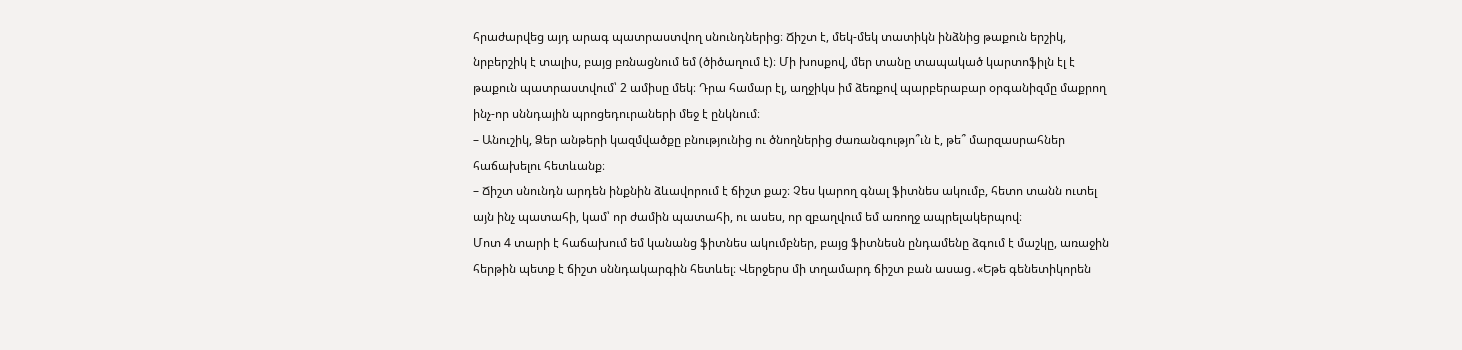հրաժարվեց այդ արագ պատրաստվող սնունդներից։ Ճիշտ է, մեկ-մեկ տատիկն ինձնից թաքուն երշիկ, նրբերշիկ է տալիս, բայց բռնացնում եմ (ծիծաղում է)։ Մի խոսքով, մեր տանը տապակած կարտոֆիլն էլ է թաքուն պատրաստվում՝ 2 ամիսը մեկ։ Դրա համար էլ, աղջիկս իմ ձեռքով պարբերաբար օրգանիզմը մաքրող ինչ-որ սննդային պրոցեդուրաների մեջ է ընկնում։
– Անուշիկ, Ձեր անթերի կազմվածքը բնությունից ու ծնողներից ժառանգությո՞ւն է, թե՞ մարզասրահներ հաճախելու հետևանք։
– Ճիշտ սնունդն արդեն ինքնին ձևավորում է ճիշտ քաշ։ Չես կարող գնալ ֆիտնես ակումբ, հետո տանն ուտել այն ինչ պատահի, կամ՝ որ ժամին պատահի, ու ասես, որ զբաղվում եմ առողջ ապրելակերպով։
Մոտ 4 տարի է հաճախում եմ կանանց ֆիտնես ակումբներ, բայց ֆիտնեսն ընդամենը ձգում է մաշկը, առաջին հերթին պետք է ճիշտ սննդակարգին հետևել։ Վերջերս մի տղամարդ ճիշտ բան ասաց․«Եթե գենետիկորեն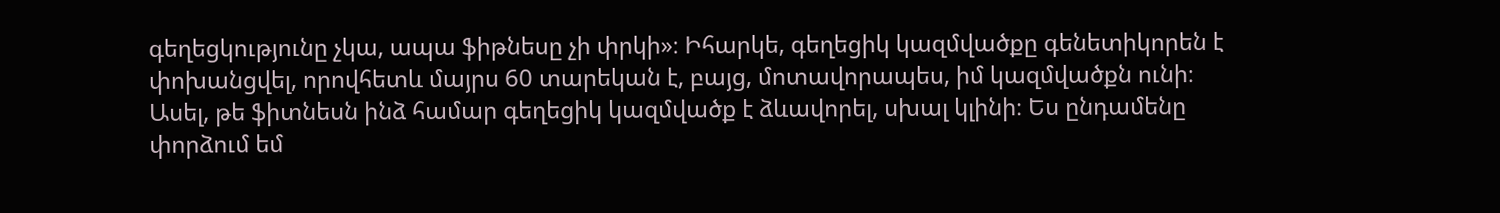գեղեցկությունը չկա, ապա ֆիթնեսը չի փրկի»։ Իհարկե, գեղեցիկ կազմվածքը գենետիկորեն է փոխանցվել, որովհետև մայրս 60 տարեկան է, բայց, մոտավորապես, իմ կազմվածքն ունի։ Ասել, թե ֆիտնեսն ինձ համար գեղեցիկ կազմվածք է ձևավորել, սխալ կլինի։ Ես ընդամենը փորձում եմ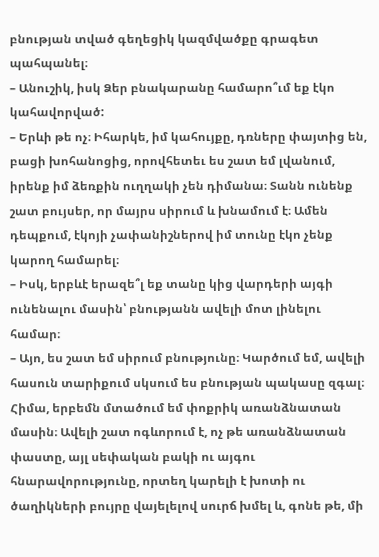բնության տված գեղեցիկ կազմվածքը գրագետ պահպանել։
– Անուշիկ, իսկ Ձեր բնակարանը համարո՞ւմ եք էկո կահավորված:
– Երևի թե ոչ։ Իհարկե, իմ կահույքը, դռները փայտից են, բացի խոհանոցից, որովհետեւ ես շատ եմ լվանում, իրենք իմ ձեռքին ուղղակի չեն դիմանա։ Տանն ունենք շատ բույսեր, որ մայրս սիրում և խնամում է։ Ամեն դեպքում, էկոյի չափանիշներով իմ տունը էկո չենք կարող համարել։
– Իսկ, երբևէ երազե՞լ եք տանը կից վարդերի այգի ունենալու մասին՝ բնությանն ավելի մոտ լինելու համար։
– Այո, ես շատ եմ սիրում բնությունը։ Կարծում եմ, ավելի հասուն տարիքում սկսում ես բնության պակասը զգալ։ Հիմա, երբեմն մտածում եմ փոքրիկ առանձնատան մասին։ Ավելի շատ ոգևորում է, ոչ թե առանձնատան փաստը, այլ սեփական բակի ու այգու հնարավորությունը, որտեղ կարելի է խոտի ու ծաղիկների բույրը վայելելով սուրճ խմել և, գոնե թե, մի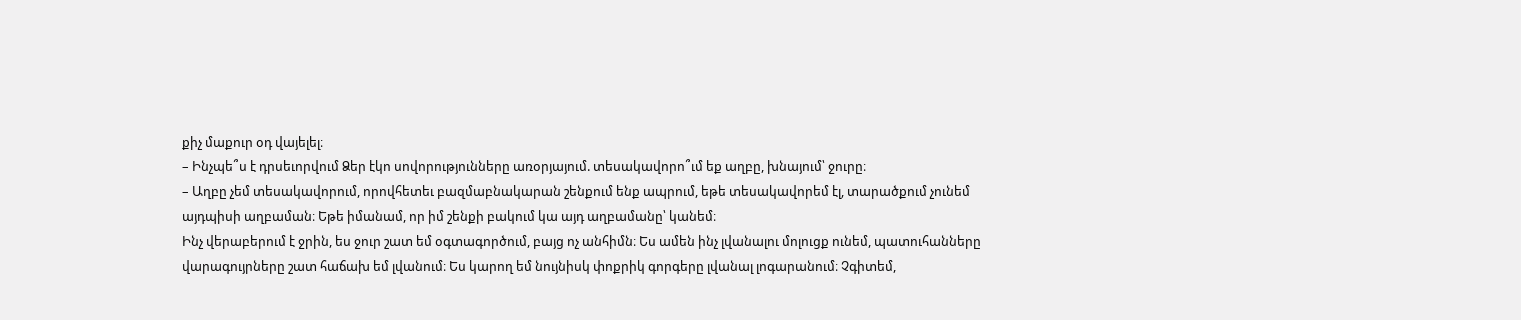քիչ մաքուր օդ վայելել։
– Ինչպե՞ս է դրսեւորվում Ձեր էկո սովորությունները առօրյայում. տեսակավորո՞ւմ եք աղբը, խնայում՝ ջուրը։
– Աղբը չեմ տեսակավորում, որովհետեւ բազմաբնակարան շենքում ենք ապրում, եթե տեսակավորեմ էլ, տարածքում չունեմ այդպիսի աղբաման։ Եթե իմանամ, որ իմ շենքի բակում կա այդ աղբամանը՝ կանեմ։
Ինչ վերաբերում է ջրին, ես ջուր շատ եմ օգտագործում, բայց ոչ անհիմն։ Ես ամեն ինչ լվանալու մոլուցք ունեմ, պատուհանները վարագույրները շատ հաճախ եմ լվանում։ Ես կարող եմ նույնիսկ փոքրիկ գորգերը լվանալ լոգարանում։ Չգիտեմ,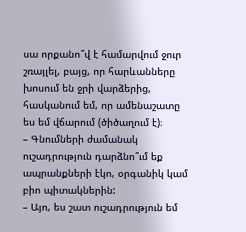սա որքանո՞վ է համարվում ջուր շռայլել, բայց, որ հարևանները խոսում են ջրի վարձերից, հասկանում եմ, որ ամենաշատը ես եմ վճարում (ծիծաղում է)։
– Գնումների ժամանակ ուշադրություն դարձնո՞ւմ եք ապրանքների էկո, օրգանիկ կամ բիո պիտակներին:
– Այո, ես շատ ուշադրություն եմ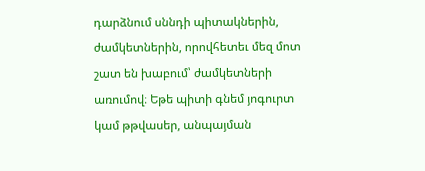դարձնում սննդի պիտակներին, ժամկետներին, որովհետեւ մեզ մոտ շատ են խաբում՝ ժամկետների առումով։ Եթե պիտի գնեմ յոգուրտ կամ թթվասեր, անպայման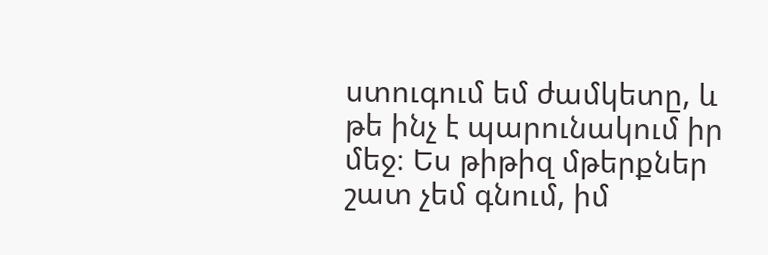ստուգում եմ ժամկետը, և թե ինչ է պարունակում իր մեջ։ Ես թիթիզ մթերքներ շատ չեմ գնում, իմ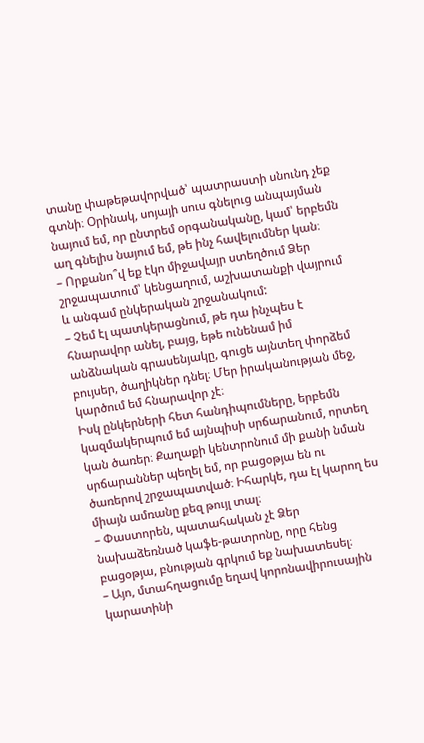տանը փաթեթավորված՝ պատրաստի սնունդ չեք գտնի։ Օրինակ, սոյայի սուս գնելուց անպայման նայում եմ, որ ընտրեմ օրգանականը, կամ՝ երբեմն աղ գնելիս նայում եմ, թե ինչ հավելումներ կան։
– Որքանո՞վ եք էկո միջավայր ստեղծում Ձեր շրջապատում՝ կենցաղում, աշխատանքի վայրում և անգամ ընկերական շրջանակում:
– Չեմ էլ պատկերացնում, թե դա ինչպես է հնարավոր անել, բայց, եթե ունենամ իմ անձնական գրասենյակը, գուցե այնտեղ փորձեմ բույսեր, ծաղիկներ դնել։ Մեր իրականության մեջ, կարծում եմ հնարավոր չէ։
Իսկ ընկերների հետ հանդիպումները, երբեմն կազմակերպում եմ այնպիսի սրճարանում, որտեղ կան ծառեր։ Քաղաքի կենտրոնում մի քանի նման սրճարաններ պեղել եմ, որ բացօթյա են ու ծառերով շրջապատված։ Իհարկե, դա էլ կարող ես միայն ամռանը քեզ թույլ տալ։
– Փաստորեն, պատահական չէ Ձեր նախաձեռնած կաֆե-թատրոնը, որը հենց բացօթյա, բնության գրկում եք նախատեսել։
– Այո, մտահղացումը եղավ կորոնավիրուսային կարատինի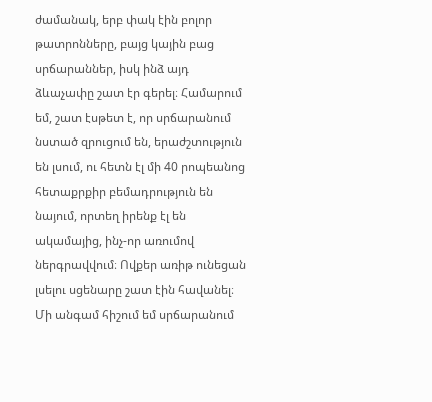ժամանակ, երբ փակ էին բոլոր թատրոնները, բայց կային բաց սրճարաններ, իսկ ինձ այդ ձևաչափը շատ էր գերել։ Համարում եմ, շատ էսթետ է, որ սրճարանում նստած զրուցում են, երաժշտություն են լսում, ու հետն էլ մի 40 րոպեանոց հետաքրքիր բեմադրություն են նայում, որտեղ իրենք էլ են ակամայից, ինչ-որ առումով ներգրավվում։ Ովքեր առիթ ունեցան լսելու սցենարը շատ էին հավանել։ Մի անգամ հիշում եմ սրճարանում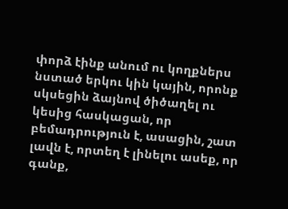փորձ էինք անում ու կողքներս նստած երկու կին կային, որոնք սկսեցին ձայնով ծիծաղել ու կեսից հասկացան, որ բեմադրություն է, ասացին, շատ լավն է, որտեղ է լինելու ասեք, որ գանք,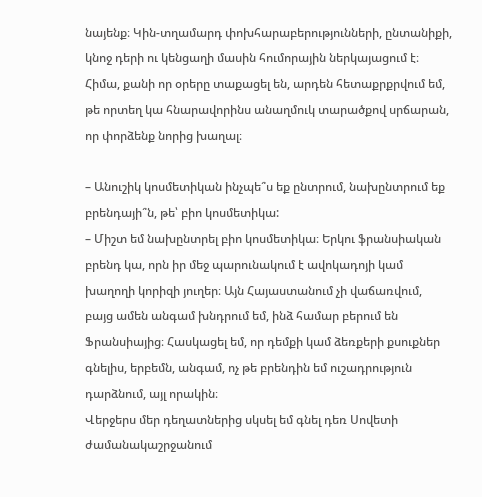նայենք։ Կին-տղամարդ փոխհարաբերությունների, ընտանիքի, կնոջ դերի ու կենցաղի մասին հումորային ներկայացում է։ Հիմա, քանի որ օրերը տաքացել են, արդեն հետաքրքրվում եմ, թե որտեղ կա հնարավորինս անաղմուկ տարածքով սրճարան, որ փորձենք նորից խաղալ։

– Անուշիկ կոսմետիկան ինչպե՞ս եք ընտրում, նախընտրում եք բրենդայի՞ն, թե՝ բիո կոսմետիկա:
– Միշտ եմ նախընտրել բիո կոսմետիկա։ Երկու ֆրանսիական բրենդ կա, որն իր մեջ պարունակում է ավոկադոյի կամ խաղողի կորիզի յուղեր։ Այն Հայաստանում չի վաճառվում, բայց ամեն անգամ խնդրում եմ, ինձ համար բերում են Ֆրանսիայից։ Հասկացել եմ, որ դեմքի կամ ձեռքերի քսուքներ գնելիս, երբեմն, անգամ, ոչ թե բրենդին եմ ուշադրություն դարձնում, այլ որակին։
Վերջերս մեր դեղատներից սկսել եմ գնել դեռ Սովետի ժամանակաշրջանում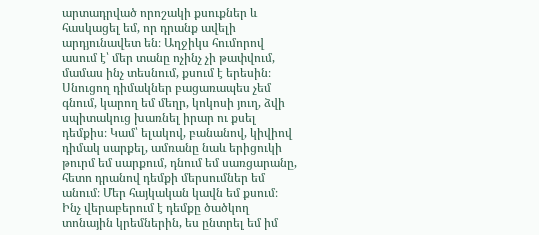արտադրված որոշակի քսուքներ և հասկացել եմ, որ դրանք ավելի արդյունավետ են։ Աղջիկս հումորով ասում է՝ մեր տանը ոչինչ չի թափվում, մամաս ինչ տեսնում, քսում է երեսին։ Սնուցող դիմակներ բացառապես չեմ գնում, կարող եմ մեղր, կոկոսի յուղ, ձվի սպիտակուց խառնել իրար ու քսել դեմքիս։ Կամ՝ ելակով, բանանով, կիվիով դիմակ սարքել, ամռանը նաև երիցուկի թուրմ եմ սարքում, դնում եմ սառցարանը, հետո դրանով դեմքի մերսումներ եմ անում։ Մեր հայկական կավն եմ քսում։
Ինչ վերաբերում է դեմքը ծածկող տոնային կրեմներին, ես ընտրել եմ իմ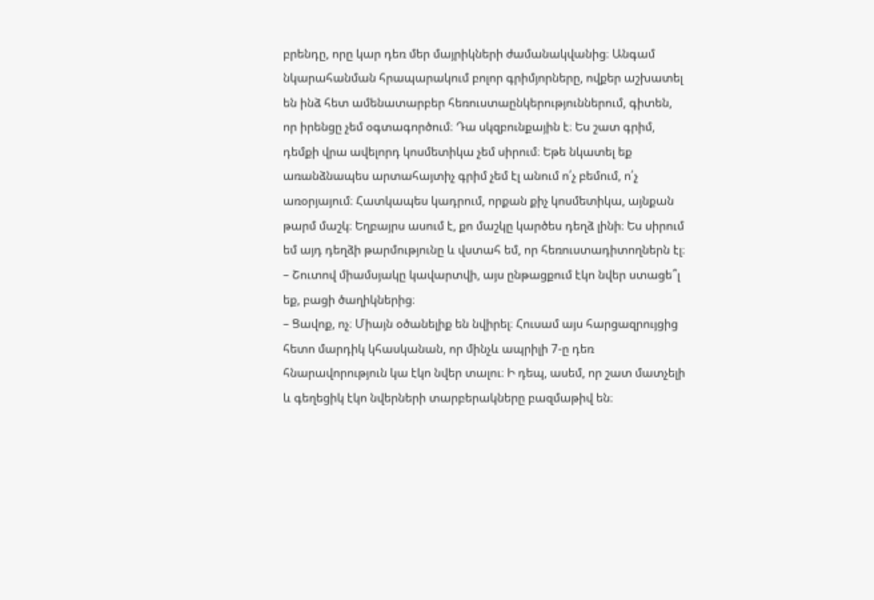բրենդը, որը կար դեռ մեր մայրիկների ժամանակվանից։ Անգամ նկարահանման հրապարակում բոլոր գրիմյորները, ովքեր աշխատել են ինձ հետ ամենատարբեր հեռուստաընկերություններում, գիտեն, որ իրենցը չեմ օգտագործում։ Դա սկզբունքային է։ Ես շատ գրիմ, դեմքի վրա ավելորդ կոսմետիկա չեմ սիրում։ Եթե նկատել եք առանձնապես արտահայտիչ գրիմ չեմ էլ անում ո՛չ բեմում, ո՛չ առօրյայում։ Հատկապես կադրում, որքան քիչ կոսմետիկա, այնքան թարմ մաշկ։ Եղբայրս ասում է, քո մաշկը կարծես դեղձ լինի։ Ես սիրում եմ այդ դեղձի թարմությունը և վստահ եմ, որ հեռուստադիտողներն էլ։
– Շուտով միամսյակը կավարտվի, այս ընթացքում էկո նվեր ստացե՞լ եք, բացի ծաղիկներից։
– Ցավոք, ոչ։ Միայն օծանելիք են նվիրել։ Հուսամ այս հարցազրույցից հետո մարդիկ կհասկանան, որ մինչև ապրիլի 7-ը դեռ հնարավորություն կա էկո նվեր տալու։ Ի դեպ, ասեմ, որ շատ մատչելի և գեղեցիկ էկո նվերների տարբերակները բազմաթիվ են։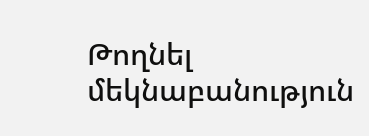Թողնել մեկնաբանություն